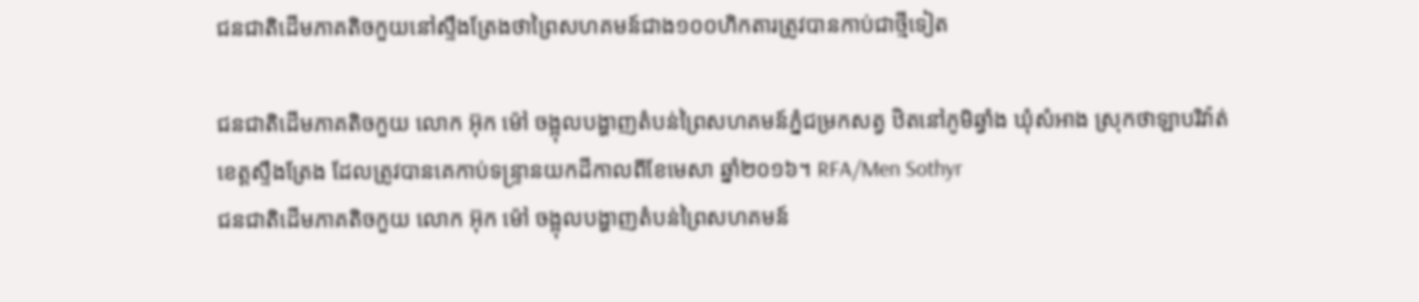ជនជាតិដើមភាគតិចកួយនៅស្ទឹងត្រែងថាព្រៃសហគមន៍ជាង១០០ហិកតារត្រូវបានកាប់ជាថ្មីទៀត

ជនជាតិដើមភាគតិចកួយ លោក អ៊ុក ម៉ៅ ចង្អុលបង្ហាញតំបន់ព្រៃសហគមន៍ភ្នំជម្រកសត្វ ឋិតនៅភូមិឆ្វាំង ឃុំសំអាង ស្រុកថាឡាបរិវ៉ាត់ ខេត្តស្ទឹងត្រែង ដែលត្រូវបានគេកាប់ទន្ទ្រានយកដីកាលពីខែមេសា ឆ្នាំ២០១៦។ RFA/Men Sothyr
ជនជាតិដើមភាគតិចកួយ លោក អ៊ុក ម៉ៅ ចង្អុលបង្ហាញតំបន់ព្រៃសហគមន៍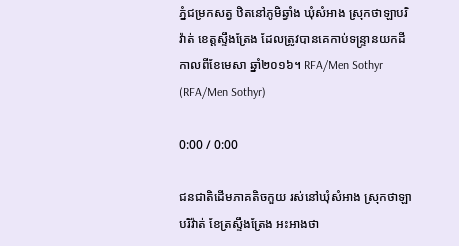ភ្នំជម្រកសត្វ ឋិតនៅភូមិឆ្វាំង ឃុំសំអាង ស្រុកថាឡាបរិវ៉ាត់ ខេត្តស្ទឹងត្រែង ដែលត្រូវបានគេកាប់ទន្ទ្រានយកដីកាលពីខែមេសា ឆ្នាំ២០១៦។ RFA/Men Sothyr (RFA/Men Sothyr)

0:00 / 0:00

ជនជាតិដើមភាគតិចកួយ រស់នៅឃុំសំអាង ស្រុកថាឡាបរិវ៉ាត់ ខែត្រស្ទឹងត្រែង អះអាងថា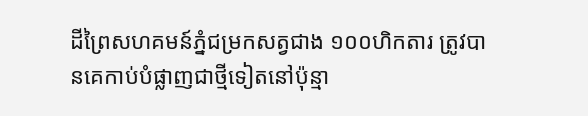ដីព្រៃសហគមន៍ភ្នំជម្រកសត្វជាង ១០០ហិកតារ ត្រូវបានគេកាប់បំផ្លាញជាថ្មីទៀតនៅប៉ុន្មា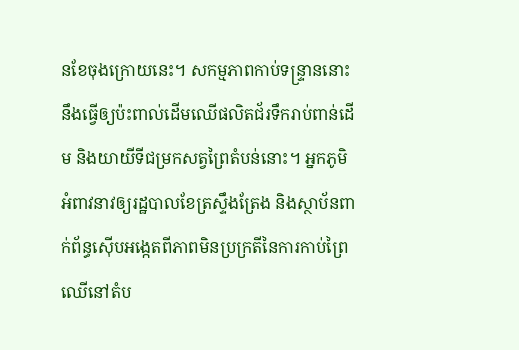នខែចុងក្រោយនេះ។ សកម្មភាពកាប់ទន្ទ្រាននោះ នឹងធ្វើឲ្យប៉ះពាល់ដើមឈើផលិតជ័រទឹករាប់ពាន់ដើម និងយាយីទីជម្រកសត្វព្រៃតំបន់នោះ។ អ្នកភូមិអំពាវនាវឲ្យរដ្ឋបាលខែត្រស្ទឹងត្រែង និងស្ថាប័នពាក់ព័ន្ធស៊ើបអង្កេតពីភាពមិនប្រក្រតីនៃការកាប់ព្រៃឈើនៅតំប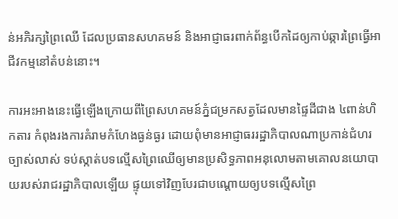ន់អភិរក្សព្រៃឈើ ដែលប្រធានសហគមន៍ និងអាជ្ញាធរពាក់ព័ន្ធបើកដៃឲ្យកាប់ឆ្ការព្រៃធ្វើអាជីវកម្មនៅតំបន់នោះ។

ការអះអាងនេះធ្វើឡើងក្រោយពីព្រៃសហគមន៍ភ្នំជម្រកសត្វដែលមានផ្ទៃដីជាង ៤ពាន់ហិកតារ កំពុងរងការគំរាមកំហែងធ្ងន់ធ្ងរ ដោយពុំមានអាជ្ញាធររដ្ឋាភិបាលណាប្រកាន់ជំហរច្បាស់លាស់ ទប់ស្កាត់បទល្មើសព្រៃឈើឲ្យមានប្រសិទ្ធភាពអនុលោមតាមគោលនយោបាយរបស់រាជរដ្ឋាភិបាលឡើយ ផ្ទុយទៅវិញបែរជាបណ្ដោយឲ្យបទល្មើសព្រៃ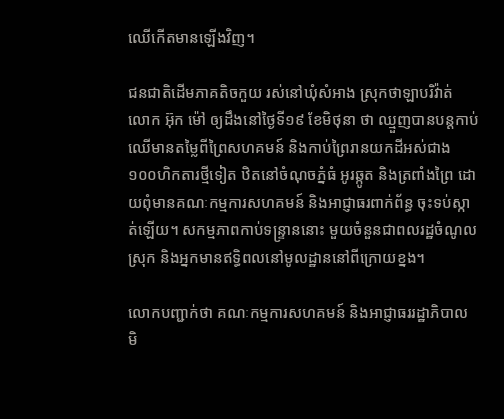ឈើកើតមានឡើងវិញ។

ជនជាតិដើមភាគតិចកួយ រស់នៅឃុំសំអាង ស្រុកថាឡាបរិវ៉ាត់ លោក អ៊ុក ម៉ៅ ឲ្យដឹងនៅថ្ងៃទី១៩ ខែមិថុនា ថា ឈ្មួញបានបន្តកាប់ឈើមានតម្លៃពីព្រៃសហគមន៍ និងកាប់ព្រៃរានយកដីអស់ជាង ១០០ហិកតារថ្មីទៀត ឋិតនៅចំណុចភ្នំធំ អូរឆ្កូត និងត្រពាំងព្រៃ ដោយពុំមានគណៈកម្មការសហគមន៍ និងអាជ្ញាធរពាក់ព័ន្ធ ចុះទប់ស្កាត់ឡើយ។ សកម្មភាពកាប់ទន្ទ្រាននោះ មួយចំនួនជាពលរដ្ឋចំណូលស្រុក និងអ្នកមានឥទ្ធិពលនៅមូលដ្ឋាននៅពីក្រោយខ្នង។

លោកបញ្ជាក់ថា គណៈកម្មការសហគមន៍ និងអាជ្ញាធររដ្ឋាភិបាល មិ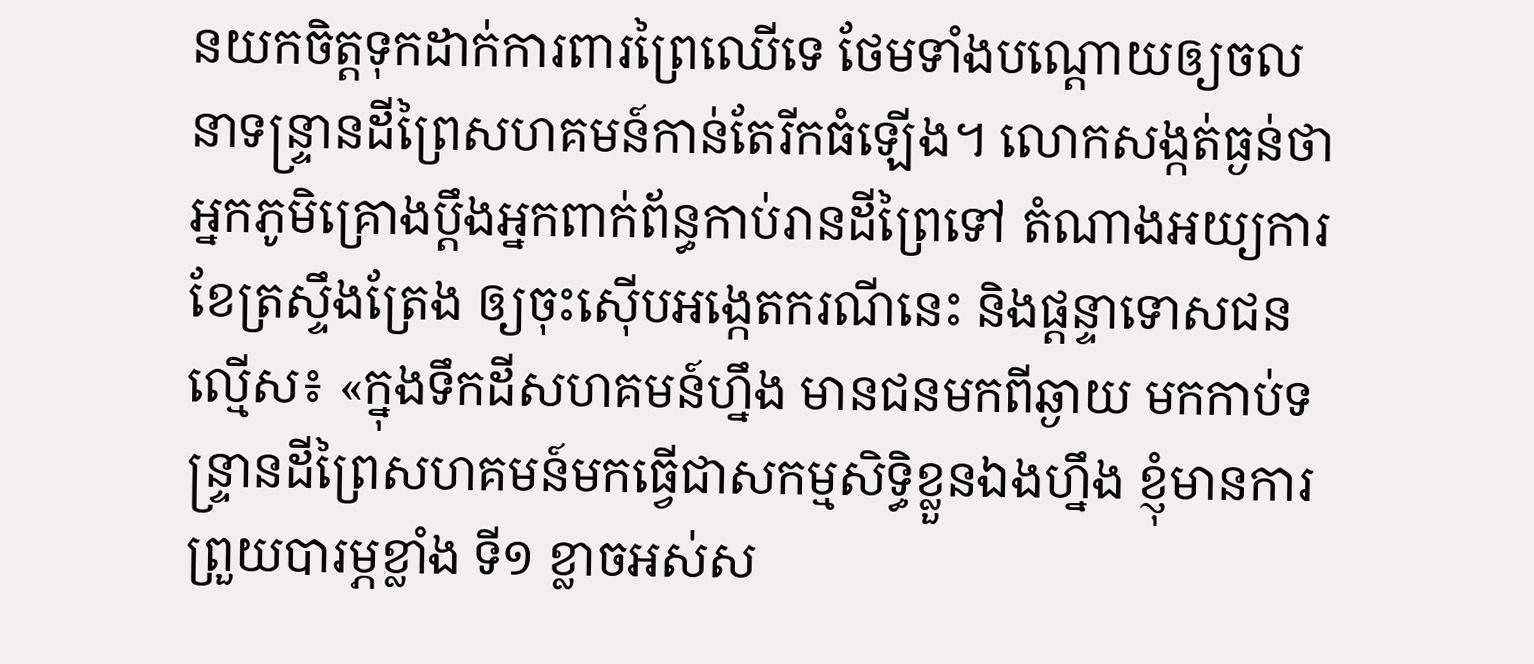នយកចិត្តទុកដាក់ការពារព្រៃឈើទេ ថែមទាំងបណ្ដោយឲ្យចលនាទន្ទ្រានដីព្រៃសហគមន៍កាន់តែរីកធំឡើង។ លោកសង្កត់ធ្ងន់ថា អ្នកភូមិគ្រោងប្ដឹងអ្នកពាក់ព័ន្ធកាប់រានដីព្រៃទៅ តំណាងអយ្យការខែត្រស្ទឹងត្រែង ឲ្យចុះស៊ើបអង្កេតករណីនេះ និងផ្ដន្ទាទោសជនល្មើស៖ «ក្នុងទឹកដីសហគមន៍ហ្នឹង មានជនមកពីឆ្ងាយ មកកាប់ទន្ទ្រានដីព្រៃសហគមន៍មកធ្វើជាសកម្មសិទ្ធិខ្លួនឯងហ្នឹង ខ្ញុំមានការព្រួយបារម្ភខ្លាំង ទី១ ខ្លាចអស់ស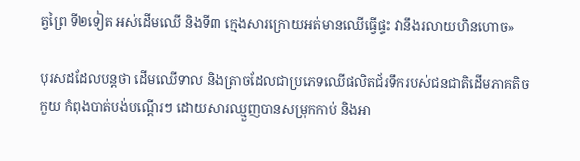ត្វព្រៃ ទី២ទៀត អស់ដើមឈើ និងទី៣ ក្មេងសារក្រោយអត់មានឈើធ្វើផ្ទះ វានឹងរលាយហិនហោច»

បុរសដដែលបន្តថា ដើមឈើទាល និងត្រាចដែលជាប្រភេទឈើផលិតជ័រទឹករបស់ជនជាតិដើមភាគតិចកួយ កំពុងបាត់បង់បណ្ដើរៗ ដោយសារឈ្មួញបានសម្រុកកាប់ និងអា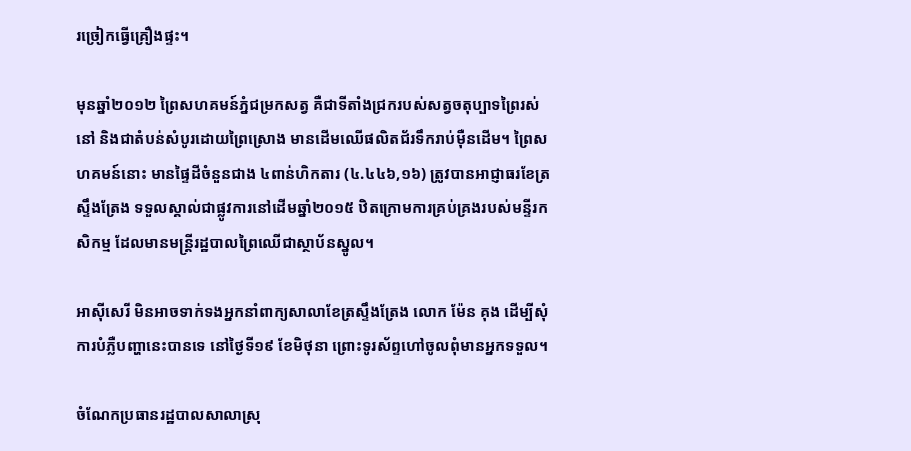រច្រៀកធ្វើគ្រឿងផ្ទះ។

មុនឆ្នាំ២០១២ ព្រៃសហគមន៍ភ្នំជម្រកសត្វ គឺជាទីតាំងជ្រករបស់សត្វចតុប្បាទព្រៃរស់នៅ និងជាតំបន់សំបូរដោយព្រៃស្រោង មានដើមឈើផលិតជ័រទឹករាប់ម៉ឺនដើម។ ព្រៃសហគមន៍នោះ មានផ្ទៃដីចំនួនជាង ៤ពាន់ហិកតារ (៤.៤៤៦,១៦) ត្រូវបានអាជ្ញាធរខែត្រស្ទឹងត្រែង ទទួលស្គាល់ជាផ្លូវការនៅដើមឆ្នាំ២០១៥ ឋិតក្រោមការគ្រប់គ្រងរបស់មន្ទីរកសិកម្ម ដែលមានមន្ត្រីរដ្ឋបាលព្រៃឈើជាស្ថាប័នស្នូល។

អាស៊ីសេរី មិនអាចទាក់ទងអ្នកនាំពាក្យសាលាខែត្រស្ទឹងត្រែង លោក ម៉ែន គុង ដើម្បីសុំការបំភ្លឺបញ្ហានេះបានទេ នៅថ្ងៃទី១៩ ខែមិថុនា ព្រោះទូរស័ព្ទហៅចូលពុំមានអ្នកទទួល។

ចំណែកប្រធានរដ្ឋបាលសាលាស្រុ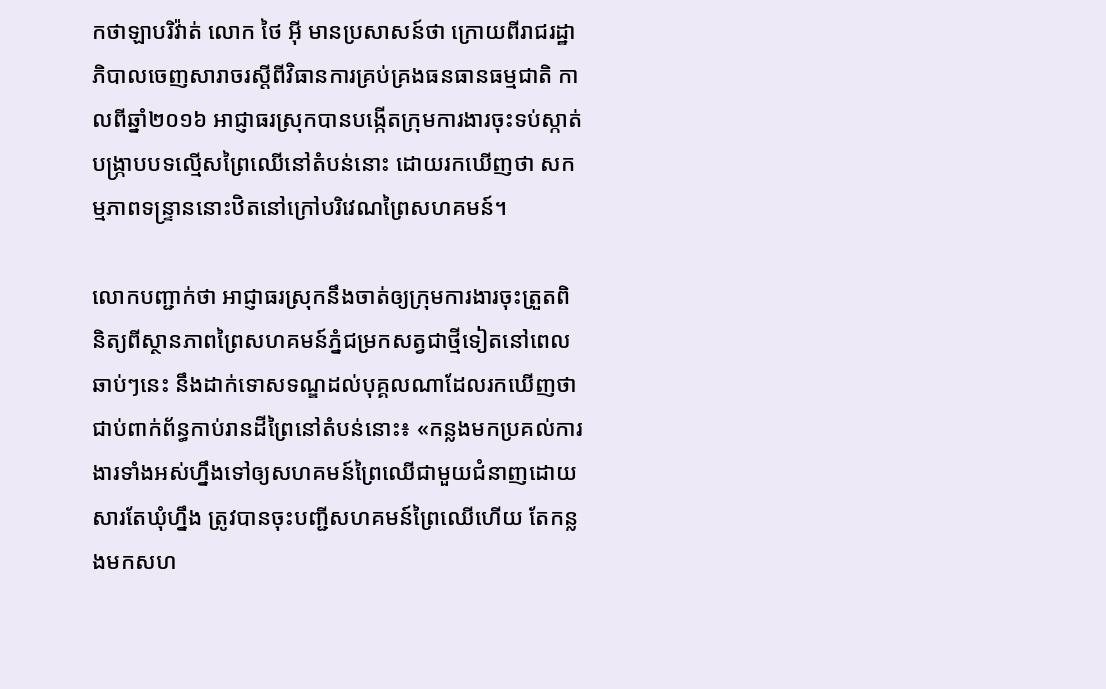កថាឡាបរិវ៉ាត់ លោក ថៃ អ៊ី មានប្រសាសន៍ថា ក្រោយពីរាជរដ្ឋាភិបាលចេញសារាចរស្តីពីវិធានការគ្រប់គ្រងធនធានធម្មជាតិ កាលពីឆ្នាំ២០១៦ អាជ្ញាធរស្រុកបានបង្កើតក្រុមការងារចុះទប់ស្កាត់បង្ក្រាបបទល្មើសព្រៃឈើនៅតំបន់នោះ ដោយរកឃើញថា សកម្មភាពទន្ទ្រាននោះឋិតនៅក្រៅបរិវេណព្រៃសហគមន៍។

លោកបញ្ជាក់ថា អាជ្ញាធរស្រុកនឹងចាត់ឲ្យក្រុមការងារចុះត្រួតពិនិត្យពីស្ថានភាពព្រៃសហគមន៍ភ្នំជម្រកសត្វជាថ្មីទៀតនៅពេលឆាប់ៗនេះ នឹងដាក់ទោសទណ្ឌដល់បុគ្គលណាដែលរកឃើញថា ជាប់ពាក់ព័ន្ធកាប់រានដីព្រៃនៅតំបន់នោះ៖ «កន្លងមកប្រគល់ការងារទាំងអស់ហ្នឹងទៅឲ្យសហគមន៍ព្រៃឈើជាមួយជំនាញដោយសារតែឃុំហ្នឹង ត្រូវបានចុះបញ្ជីសហគមន៍ព្រៃឈើហើយ តែកន្លងមកសហ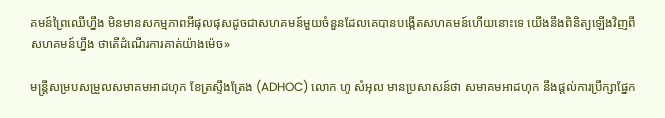គមន៍ព្រៃឈើហ្នឹង មិនមានសកម្មភាពអីផុលផុសដូចជាសហគមន៍មួយចំនួនដែលគេបានបង្កើតសហគមន៍ហើយនោះទេ យើងនឹងពិនិត្យឡើងវិញពីសហគមន៍ហ្នឹង ថាតើដំណើរការគាត់យ៉ាងម៉េច»

មន្ត្រីសម្របសម្រួលសមាគមអាដហុក ខែត្រស្ទឹងត្រែង (ADHOC) លោក ហូ សំអុល មានប្រសាសន៍ថា សមាគមអាដហុក នឹងផ្ដល់ការប្រឹក្សាផ្នែក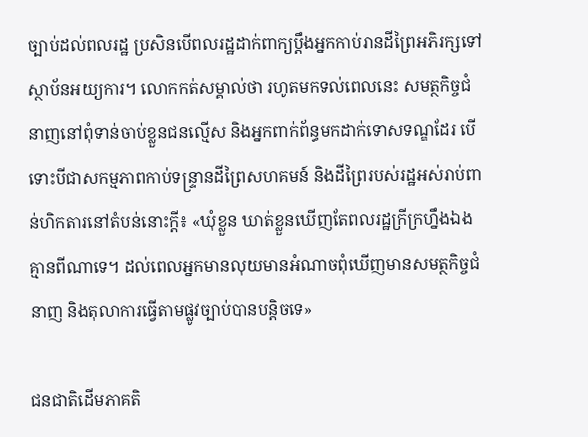ច្បាប់ដល់ពលរដ្ឋ ប្រសិនបើពលរដ្ឋដាក់ពាក្យប្ដឹងអ្នកកាប់រានដីព្រៃអភិរក្សទៅស្ថាប័នអយ្យការ។ លោកកត់សម្គាល់ថា រហូតមកទល់ពេលនេះ សមត្ថកិច្ចជំនាញនៅពុំទាន់ចាប់ខ្លួនជនល្មើស និងអ្នកពាក់ព័ន្ធមកដាក់ទោសទណ្ឌដែរ បើទោះបីជាសកម្មភាពកាប់ទន្ទ្រានដីព្រៃសហគមន៍ និងដីព្រៃរបស់រដ្ឋអស់រាប់ពាន់ហិកតារនៅតំបន់នោះក្ដី៖ «ឃុំខ្លួន ឃាត់ខ្លួនឃើញតែពលរដ្ឋក្រីក្រហ្នឹងឯង គ្មានពីណាទេ។ ដល់ពេលអ្នកមានលុយមានអំណាចពុំឃើញមានសមត្ថកិច្ចជំនាញ និងតុលាការធ្វើតាមផ្លូវច្បាប់បានបន្តិចទេ»

ជនជាតិដើមភាគតិ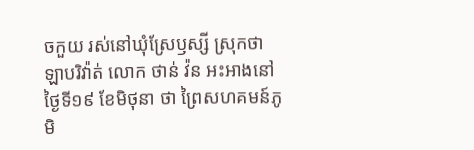ចកួយ រស់នៅឃុំស្រែឫស្សី ស្រុកថាឡាបរិវ៉ាត់ លោក ថាន់ វ៉ន អះអាងនៅថ្ងៃទី១៩ ខែមិថុនា ថា ព្រៃសហគមន៍ភូមិ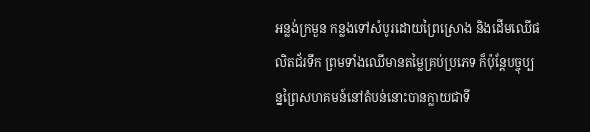អន្លង់ក្រមួន កន្លងទៅសំបូរដោយព្រៃស្រោង និងដើមឈើផលិតជ័រទឹក ព្រមទាំងឈើមានតម្លៃគ្រប់ប្រភេទ ក៏ប៉ុន្តែបច្ចុប្បន្នព្រៃសហគមន៍នៅតំបន់នោះបានក្លាយជាទី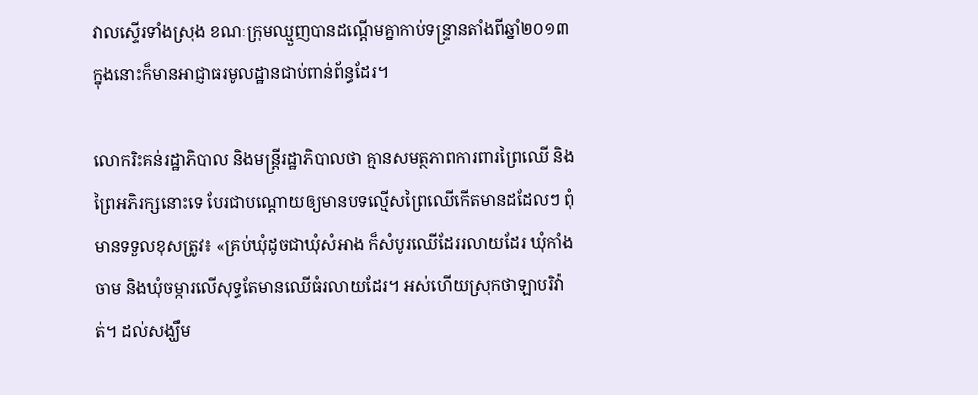វាលស្ទើរទាំងស្រុង ខណៈក្រុមឈ្មួញបានដណ្ដើមគ្នាកាប់ទន្ទ្រានតាំងពីឆ្នាំ២០១៣ ក្នុងនោះក៏មានអាជ្ញាធរមូលដ្ឋានជាប់ពាន់ព័ន្ធដែរ។

លោករិះគន់រដ្ឋាភិបាល និងមន្ត្រីរដ្ឋាភិបាលថា គ្មានសមត្ថភាពការពារព្រៃឈើ និងព្រៃអភិរក្សនោះទេ បែរជាបណ្ដោយឲ្យមានបទល្មើសព្រៃឈើកើតមានដដែលៗ ពុំមានទទួលខុសត្រូវ៖ «គ្រប់ឃុំដូចជាឃុំសំអាង ក៏សំបូរឈើដែររលាយដែរ ឃុំកាំងចាម និងឃុំចម្ការលើសុទ្ធតែមានឈើធំរលាយដែរ។ អស់ហើយស្រុកថាឡាបរិវ៉ាត់។ ដល់សង្ឃឹម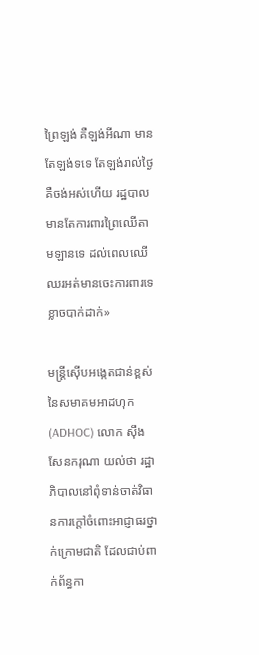ព្រៃឡង់ គឺឡង់អីណា មានតែឡង់ទទេ តែឡង់រាល់ថ្ងៃគឺចង់អស់ហើយ រដ្ឋបាលមានតែការពារព្រៃឈើតាមឡានទេ ដល់ពេលឈើឈរអត់មានចេះការពារទេខ្លាចបាក់ដាក់»

មន្ត្រីស៊ើបអង្កេតជាន់ខ្ពស់នៃសមាគមអាដហុក (ADHOC) លោក ស៊ឹង សែនករុណា យល់ថា រដ្ឋាភិបាលនៅពុំទាន់ចាត់វិធានការក្ដៅចំពោះអាជ្ញាធរថ្នាក់ក្រោមជាតិ ដែលជាប់ពាក់ព័ន្ធកា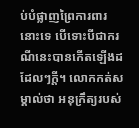ប់បំផ្លាញព្រៃការពារនោះទេ បើទោះបីជាករណីនេះបានកើតឡើងដដែលៗក្ដី។ លោកកត់សម្គាល់ថា អនុក្រឹត្យរបស់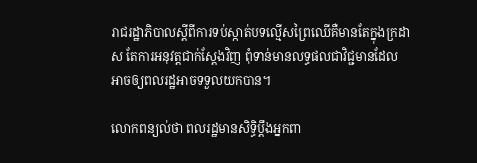រាជរដ្ឋាភិបាលស្ដីពីការទប់ស្កាត់បទល្មើសព្រៃឈើគឺមានតែក្នុងក្រដាស តែការអនុវត្តជាក់ស្ដែងវិញ ពុំទាន់មានលទ្ធផលជាវិជ្ជមានដែលអាចឲ្យពលរដ្ឋអាចទទួលយកបាន។

លោកពន្យល់ថា ពលរដ្ឋមានសិទ្ធិប្ដឹងអ្នកពា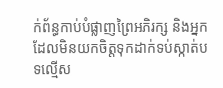ក់ព័ន្ធកាប់បំផ្លាញព្រៃអភិរក្ស និងអ្នកដែលមិនយកចិត្តទុកដាក់ទប់ស្កាត់បទល្មើស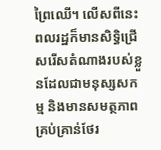ព្រៃឈើ។ លើសពីនេះ ពលរដ្ឋក៏មានសិទ្ធិជ្រើសរើសតំណាងរបស់ខ្លួនដែលជាមនុស្សសកម្ម និងមានសមត្ថភាពគ្រប់គ្រាន់ថែរ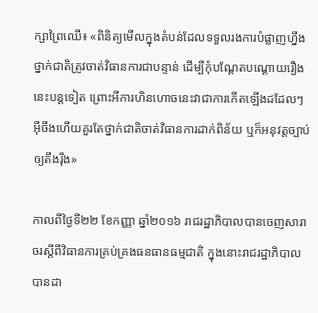ក្សាព្រៃឈើ៖ «ពិនិត្យមើលក្នុងតំបន់ដែលទទួលរងការបំផ្លាញហ្នឹង ថ្នាក់ជាតិត្រូវចាត់វិធានការជាបន្ទាន់ ដើម្បីកុំបណ្ដែតបណ្ដោយរឿងនេះបន្តទៀត ព្រោះអីការហិនហោចនេះវាជាការកើតឡើងដដែលៗ អ៊ីចឹងហើយគួរតែថ្នាក់ជាតិចាត់វិធានការដាក់ពិន័យ ឬក៏អនុវត្តច្បាប់ឲ្យតឹងរ៉ឹង»

កាលពីថ្ងៃទី២២ ខែកញ្ញា ឆ្នាំ២០១៦ រាជរដ្ឋាភិបាលបានចេញសារាចរស្ដីពីវិធានការគ្រប់គ្រងធនធានធម្មជាតិ ក្នុងនោះរាជរដ្ឋាភិបាលបានដា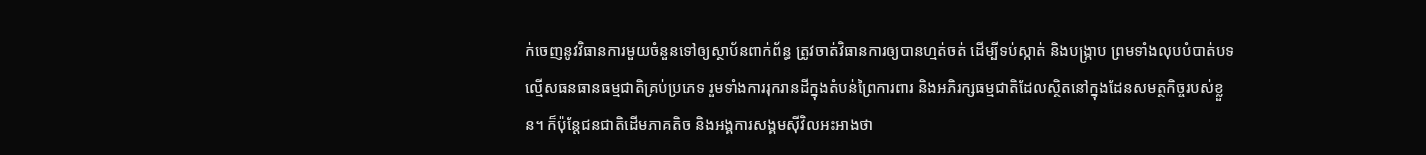ក់ចេញនូវវិធានការមួយចំនួនទៅឲ្យស្ថាប័នពាក់ព័ន្ធ ត្រូវចាត់វិធានការឲ្យបានហ្មត់ចត់ ដើម្បីទប់ស្កាត់ និងបង្ក្រាប ព្រមទាំងលុបបំបាត់បទល្មើសធនធានធម្មជាតិគ្រប់ប្រភេទ រួមទាំងការរុករានដីក្នុងតំបន់ព្រៃការពារ និងអភិរក្សធម្មជាតិដែលស្ថិតនៅក្នុងដែនសមត្ថកិច្ចរបស់ខ្លួន។ ក៏ប៉ុន្តែជនជាតិដើមភាគតិច និងអង្គការសង្គមស៊ីវិលអះអាងថា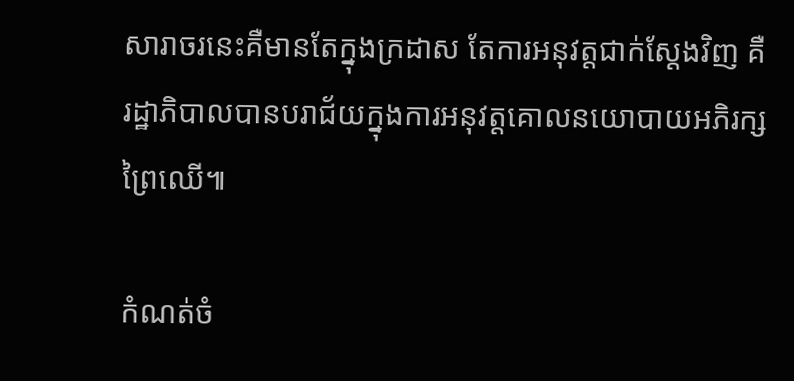សារាចរនេះគឺមានតែក្នុងក្រដាស តែការអនុវត្តជាក់ស្ដែងវិញ គឺរដ្ឋាភិបាលបានបរាជ័យក្នុងការអនុវត្តគោលនយោបាយអភិរក្សព្រៃឈើ៕

កំណត់ចំ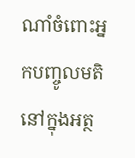ណាំចំពោះអ្នកបញ្ចូលមតិនៅក្នុងអត្ថ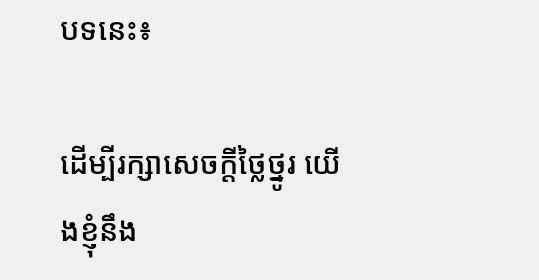បទនេះ៖

ដើម្បីរក្សាសេចក្ដីថ្លៃថ្នូរ យើងខ្ញុំនឹង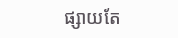ផ្សាយតែ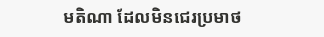មតិណា ដែលមិនជេរប្រមាថ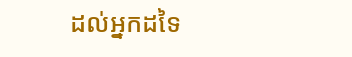ដល់អ្នកដទៃ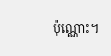ប៉ុណ្ណោះ។